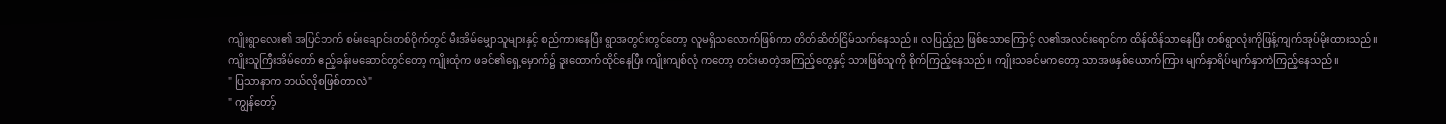ကျိုးရွာလေး၏ အပြင်ဘက် စမ်းချောင်းတစ်ဝိုက်တွင် မီးအိမ်မျှောသူများနှင့် စည်ကားနေပြီး ရွာအတွင်းတွင်တော့ လူမရှိသလောက်ဖြစ်ကာ တိတ်ဆိတ်ငြိမ်သက်နေသည်။ လပြည့်ည ဖြစ်သောကြောင့် လ၏အလင်းရောင်က ထိန်ထိန်သာနေပြီး တစ်ရွာလုံးကိုဖြန့်ကျက်အုပ်မိုးထားသည်။
ကျိုးသူကြီးအိမ်တော် ဧည့်ခန်းမဆောင်တွင်တော့ ကျိုးထုံက ဖခင်၏ရှေ့မှောက်၌ ဒူးထောက်ထိုင်နေပြီး ကျိုးကျစ်လုံ ကတော့ တင်းမာတဲ့အကြည့်တွေနှင့် သားဖြစ်သူကို စိုက်ကြည့်နေသည်။ ကျိုးသခင်မကတော့ သာအဖနှစ်ယောက်ကြား မျက်နှာရိပ်မျက်နှာကဲကြည့်နေသည်။
" ပြသာနာက ဘယ်လိုစဖြစ်တာလဲ"
" ကျွန်တော့်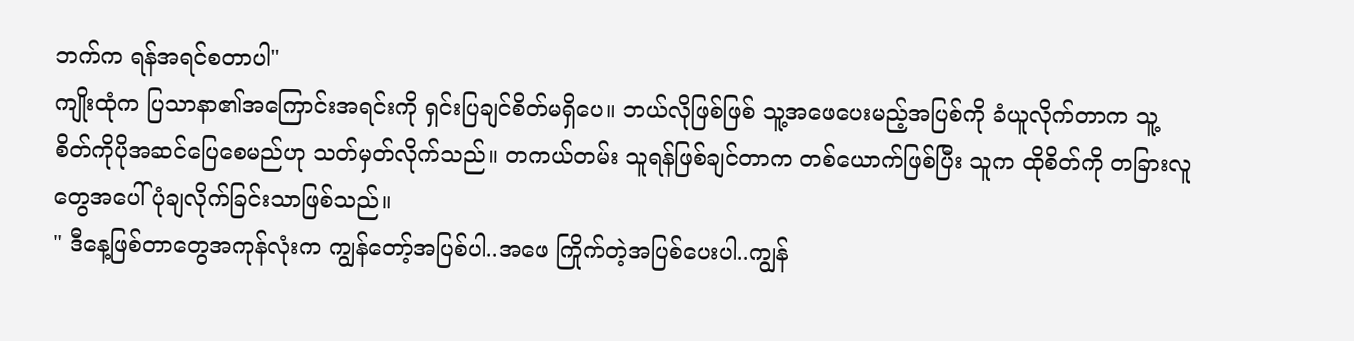ဘက်က ရန်အရင်စတာပါ"
ကျိုးထုံက ပြသာနာ၏အကြောင်းအရင်းကို ရှင်းပြချင်စိတ်မရှိပေ။ ဘယ်လိုဖြစ်ဖြစ် သူ့အဖေပေးမည့်အပြစ်ကို ခံယူလိုက်တာက သူ့စိတ်ကိုပိုအဆင်ပြေစေမည်ဟု သတ်မှတ်လိုက်သည်။ တကယ်တမ်း သူရန်ဖြစ်ချင်တာက တစ်ယောက်ဖြစ်ပြီး သူက ထိုစိတ်ကို တခြားလူတွေအပေါ် ပုံချလိုက်ခြင်းသာဖြစ်သည်။
" ဒီနေ့ဖြစ်တာတွေအကုန်လုံးက ကျွန်တော့်အပြစ်ပါ..အဖေ ကြိုက်တဲ့အပြစ်ပေးပါ..ကျွန်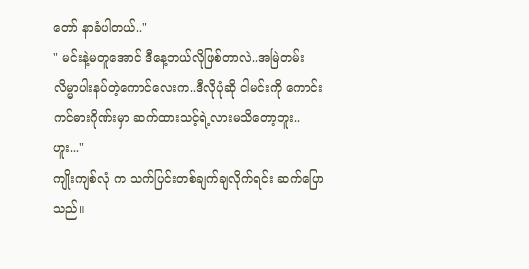တော် နာခံပါတယ်.."
" မင်းနဲ့မတူအောင် ဒီနေ့ဘယ်လိုဖြစ်တာလဲ..အမြဲတမ်းလိမ္မာပါးနပ်တဲ့ကောင်လေးက..ဒီလိုပုံဆို ငါမင်းကို ကောင်းကင်ဓားဂိုဏ်းမှာ ဆက်ထားသင့်ရဲ့လားမသိတော့ဘူး..ဟူး..."
ကျိုးကျစ်လုံ က သက်ပြင်းတစ်ချက်ချလိုက်ရင်း ဆက်ပြောသည်။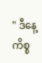" ဒီနေ့ ကိစ္စ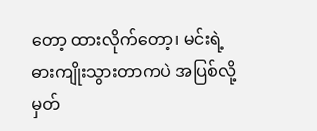တော့ ထားလိုက်တော့၊ မင်းရဲ့ ဓားကျိုးသွားတာကပဲ အပြစ်လို့မှတ်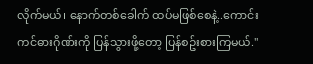လိုက်မယ်၊ နောက်တစ်ခေါက် ထပ်မဖြစ်စေနဲ့..ကောင်းကင်ဓားဂိုဏ်းကို ပြန်သွားဖို့တော့ ပြန်စဥ်းစားကြမယ်."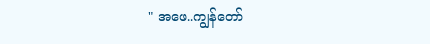" အဖေ..ကျွန်တော်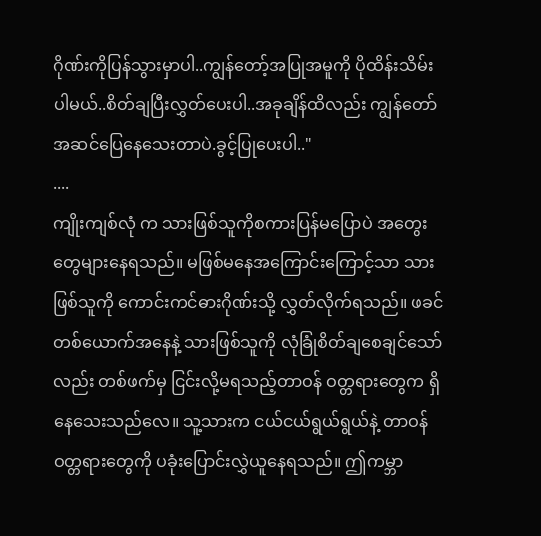ဂိုဏ်းကိုပြန်သွားမှာပါ..ကျွန်တော့်အပြုအမူကို ပိုထိန်းသိမ်းပါမယ်..စိတ်ချပြီးလွှတ်ပေးပါ..အခုချိန်ထိလည်း ကျွန်တော်အဆင်ပြေနေသေးတာပဲ.ခွင့်ပြုပေးပါ.."
....
ကျိုးကျစ်လုံ က သားဖြစ်သူကိုစကားပြန်မပြောပဲ အတွေးတွေများနေရသည်။ မဖြစ်မနေအကြောင်းကြောင့်သာ သားဖြစ်သူကို ကောင်းကင်ဓားဂိုဏ်းသို့ လွှတ်လိုက်ရသည်။ ဖခင်တစ်ယောက်အနေနဲ့ သားဖြစ်သူကို လုံခြုံစိတ်ချစေချင်သော်လည်း တစ်ဖက်မှ ငြင်းလို့မရသည့်တာဝန် ဝတ္တရားတွေက ရှိနေသေးသည်လေ။ သူ့သားက ငယ်ငယ်ရွယ်ရွယ်နဲ့ တာဝန်ဝတ္တရားတွေကို ပခုံးပြောင်းလွှဲယူနေရသည်။ ဤကမ္ဘာ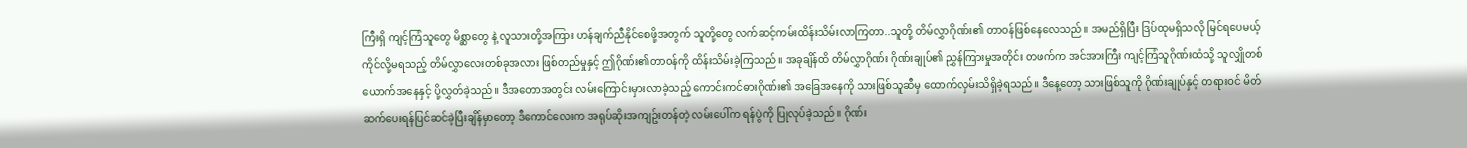ကြီးရှိ ကျင့်ကြံသူတွေ မိစ္ဆာတွေ နဲ့ လူသားတို့အကြား ဟန်ချက်ညီနိုင်စေဖို့အတွက် သူတို့တွေ လက်ဆင့်ကမ်းထိန်းသိမ်းလာကြတာ..သူတို့ တိမ်လွှာဂိုဏ်း၏ တာဝန်ဖြစ်နေလေသည်။ အမည်ရှိပြီး ဒြပ်ထုမရှိသလို မြင်ရပေမယ့် ကိုင်လို့မရသည့် တိမ်လွှာလေးတစ်ခုအလား ဖြစ်တည်မှုနှင့် ဤဂိုဏ်း၏တာဝန်ကို ထိန်းသိမ်းခဲ့ကြသည်။ အခုချိန်ထိ တိမ်လွှာဂိုဏ်း ဂိုဏ်းချုပ်၏ ညွှန်ကြားမှုအတိုင်း တဖက်က အင်အားကြီး ကျင့်ကြံသူဂိုဏ်းထံသို့ သူလျှိုတစ်ယောက်အနေနှင့် ပို့လွှတ်ခဲ့သည်။ ဒီအတောအတွင်း လမ်းကြောင်းမှားလာခဲ့သည့် ကောင်းကင်ဓားဂိုဏ်း၏ အခြေအနေကို သားဖြစ်သူဆီမှ ထောက်လှမ်းသိရှိခဲ့ရသည်။ ဒီနေ့တော့ သားဖြစ်သူကို ဂိုဏ်းချုပ်နှင့် တရားဝင် မိတ်ဆက်ပေးရန်ပြင်ဆင်ခဲ့ပြီးချိန်မှာတော့ ဒီကောင်လေးက အရုပ်ဆိုးအကျဥ်းတန်တဲ့ လမ်းပေါ်က ရန်ပွဲကို ပြုလုပ်ခဲ့သည်။ ဂိုဏ်း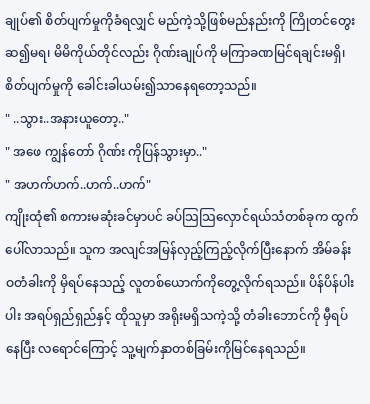ချုပ်၏ စိတ်ပျက်မှုကိုခံရလျှင် မည်ကဲ့သို့ဖြစ်မည်နည်းကို ကြိုတင်တွေးဆ၍မရ၊ မိမိကိုယ်တိုင်လည်း ဂိုဏ်းချုပ်ကို မကြာခဏမြင်ရချင်းမရှိ၊ စိတ်ပျက်မှုကို ခေါင်းခါယမ်း၍သာနေရတော့သည်။
" ..သွား..အနားယူတော့.."
" အဖေ ကျွန်တော် ဂိုဏ်း ကိုပြန်သွားမှာ.."
" အဟက်ဟက်..ဟက်..ဟက်"
ကျိုးထုံ၏ စကားမဆုံးခင်မှာပင် ခပ်သြသြလှောင်ရယ်သံတစ်ခုက ထွက်ပေါ်လာသည်။ သူက အလျင်အမြန်လှည့်ကြည့်လိုက်ပြီးနောက် အိမ်ခန်းဝတံခါးကို မှိရပ်နေသည့် လူတစ်ယောက်ကိုတွေ့လိုက်ရသည်။ ပိန်ပိန်ပါးပါး အရပ်ရှည်ရှည်နှင့် ထိုသူမှာ အရိုးမရှိသကဲ့သို့ တံခါးဘောင်ကို မှီရပ်နေပြီး လရောင်ကြောင့် သူ့မျက်နှာတစ်ခြမ်းကိုမြင်နေရသည်။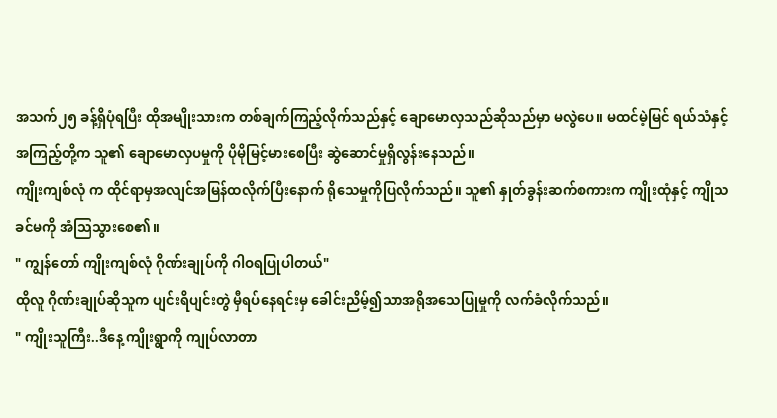အသက်၂၅ ခန့်ရှိပုံရပြီး ထိုအမျိုးသားက တစ်ချက်ကြည့်လိုက်သည်နှင့် ချောမောလှသည်ဆိုသည်မှာ မလွဲပေ။ မထင်မဲ့မြင် ရယ်သံနှင့် အကြည့်တို့က သူ၏ ချောမောလှပမှုကို ပိုမိုမြင့်မားစေပြီး ဆွဲဆောင်မှုရှိလွန်းနေသည်။
ကျိုးကျစ်လုံ က ထိုင်ရာမှအလျင်အမြန်ထလိုက်ပြီးနောက် ရိုသေမှုကိုပြလိုက်သည်။ သူ၏ နှုတ်ခွန်းဆက်စကားက ကျိုးထုံနှင့် ကျိုသခင်မကို အံသြသွားစေ၏။
" ကျွန်တော် ကျိုးကျစ်လုံ ဂိုဏ်းချုပ်ကို ဂါဝရပြုပါတယ်"
ထိုလူ ဂိုဏ်းချုပ်ဆိုသူက ပျင်းရိပျင်းတွဲ မှီရပ်နေရင်းမှ ခေါင်းညိမ့်၍သာအရိုအသေပြုမှုကို လက်ခံလိုက်သည်။
" ကျိုးသူကြီး..ဒီနေ့ ကျိုးရွာကို ကျုပ်လာတာ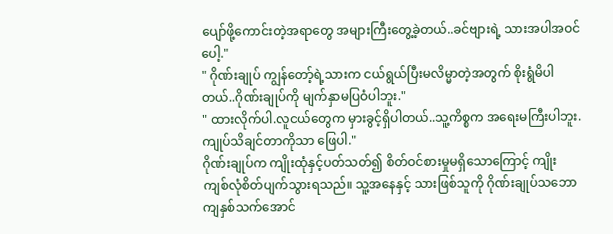ပျော်ဖို့ကောင်းတဲ့အရာတွေ အများကြီးတွေ့ခဲ့တယ်..ခင်ဗျားရဲ့ သားအပါအဝင်ပေါ့."
" ဂိုဏ်းချုပ် ကျွန်တော့်ရဲ့သားက ငယ်ရွယ်ပြီးမလိမ္မာတဲ့အတွက် စိုးရွံမိပါတယ်..ဂိုဏ်းချုပ်ကို မျက်နှာမပြဝံပါဘူး."
" ထားလိုက်ပါ.လူငယ်တွေက မှားခွင့်ရှိပါတယ်..သူ့ကိစ္စက အရေးမကြီးပါဘူး.ကျုပ်သိချင်တာကိုသာ ဖြေပါ."
ဂိုဏ်းချုပ်က ကျိုးထုံနှင့်ပတ်သတ်၍ စိတ်ဝင်စားမှုမရှိသောကြောင့် ကျိုးကျစ်လုံစိတ်ပျက်သွားရသည်။ သူ့အနေနှင့် သားဖြစ်သူကို ဂိုဏ်းချုပ်သဘောကျနှစ်သက်အောင်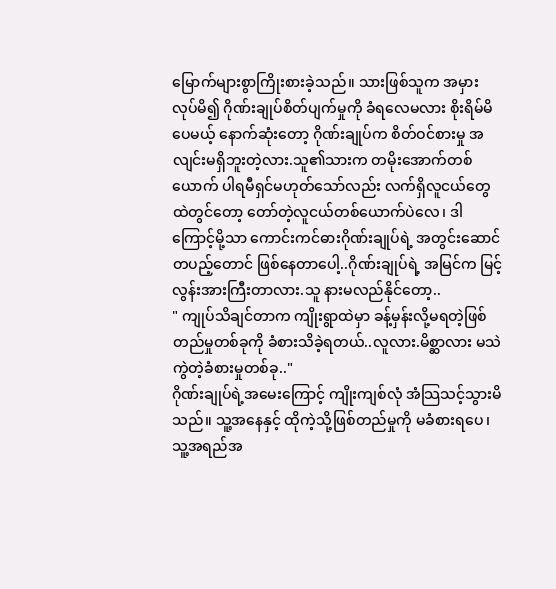မြောက်များစွာကြိုးစားခဲ့သည်။ သားဖြစ်သူက အမှားလုပ်မိ၍ ဂိုဏ်းချုပ်စိတ်ပျက်မှုကို ခံရလေမလား စိုးရိမ်မိပေမယ့် နောက်ဆုံးတော့ ဂိုဏ်းချုပ်က စိတ်ဝင်စားမှု အလျင်းမရှိဘူးတဲ့လား.သူ၏သားက တမိုးအောက်တစ်ယောက် ပါရမီရှင်မဟုတ်သော်လည်း လက်ရှိလူငယ်တွေထဲတွင်တော့ တော်တဲ့လူငယ်တစ်ယောက်ပဲလေ၊ ဒါကြောင့်မို့သာ ကောင်းကင်ဓားဂိုဏ်းချုပ်ရဲ့ အတွင်းဆောင်တပည့်တောင် ဖြစ်နေတာပေါ့..ဂိုဏ်းချုပ်ရဲ့ အမြင်က မြင့်လွန်းအားကြီးတာလား.သူ နားမလည်နိုင်တော့..
" ကျုပ်သိချင်တာက ကျိုးရွာထဲမှာ ခန့်မှန်းလို့မရတဲ့ဖြစ်တည်မှုတစ်ခုကို ခံစားသိခဲ့ရတယ်..လူလား.မိစ္ဆာလား မသဲကွဲတဲ့ခံစားမှုတစ်ခု.."
ဂိုဏ်းချုပ်ရဲ့အမေးကြောင့် ကျိုးကျစ်လုံ အံသြသင့်သွားမိသည်။ သူ့အနေနှင့် ထိုကဲ့သို့ဖြစ်တည်မှုကို မခံစားရပေ၊ သူ့အရည်အ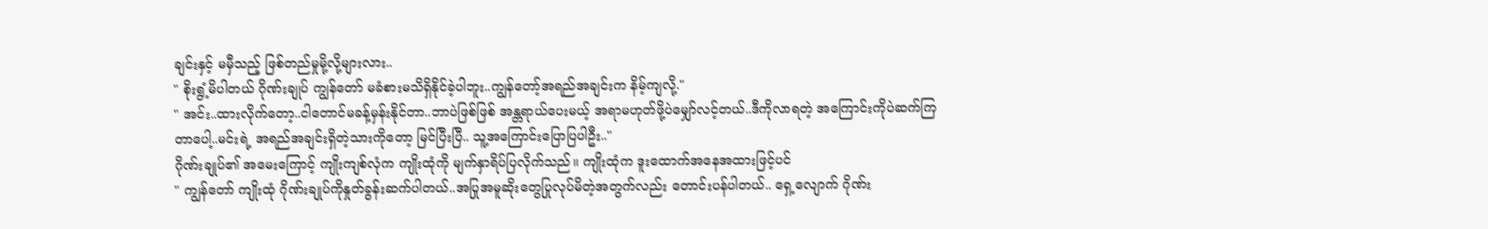ချင်းနှင့် မမှီသည့် ဖြစ်တည်မှုမို့လို့များလား..
" စိုးရွံ့မိပါတယ် ဂိုဏ်းချုပ် ကျွန်တော် မခံစားမသိရှိနိုင်ခဲ့ပါဘူး..ကျွန်တော့်အရည်အချင်းက နိမ့်ကျလို့."
" အင်း..ထားလိုက်တော့..ငါတောင်မခန့်မှန်းနိုင်တာ..ဘာပဲဖြစ်ဖြစ် အန္တရာယ်ပေးမယ့် အရာမဟုတ်ဖို့ပဲမျှော်လင့်တယ်..ဒီကိုလာရတဲ့ အကြောင်းကိုပဲဆက်ကြတာပေါ့..မင်းရဲ့ အရည်အချင်းရှိတဲ့သားကိုတော့ မြင်ပြီးပြီ.. သူ့အကြောင်းပြောပြပါဦး.."
ဂိုဏ်းချုပ်၏ အမေးကြောင့် ကျိုးကျစ်လုံက ကျိုးထုံကို မျက်နှာရိပ်ပြလိုက်သည်။ ကျိုးထုံက ဒူးထောက်အနေအထားဖြင့်ပင်
" ကျွန်တော် ကျိုးထုံ ဂိုဏ်းချုပ်ကိုနှုတ်ခွန်းဆက်ပါတယ်..အပြုအမူဆိုးတွေပြုလုပ်မိတဲ့အတွက်လည်း တောင်းပန်ပါတယ်.. ရှေ့လျောက် ဂိုဏ်း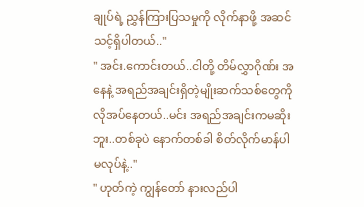ချုပ်ရဲ့ ညွှန်ကြားပြသမှုကို လိုက်နာဖို့ အဆင်သင့်ရှိပါတယ်.."
" အင်း.ကောင်းတယ်..ငါတို့ တိမ်လွှာဂိုဏ်း အနေနဲ့ အရည်အချင်းရှိတဲ့မျိုးဆက်သစ်တွေကို လိုအပ်နေတယ်..မင်း အရည်အချင်းကမဆိုးဘူး..တစ်ခုပဲ နောက်တစ်ခါ စိတ်လိုက်မာန်ပါ မလုပ်နဲ့.."
" ဟုတ်ကဲ့ ကျွန်တော် နားလည်ပါ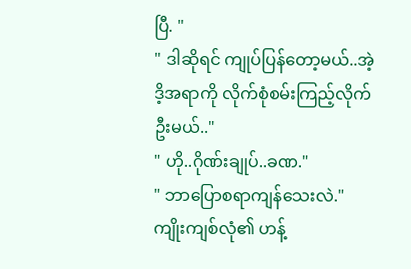ပြီ. "
" ဒါဆိုရင် ကျုပ်ပြန်တော့မယ်..အဲ့ဒိ့အရာကို လိုက်စုံစမ်းကြည့်လိုက်ဦးမယ်.."
" ဟို..ဂိုဏ်းချုပ်..ခဏ."
" ဘာပြောစရာကျန်သေးလဲ."
ကျိုးကျစ်လုံ၏ ဟန့်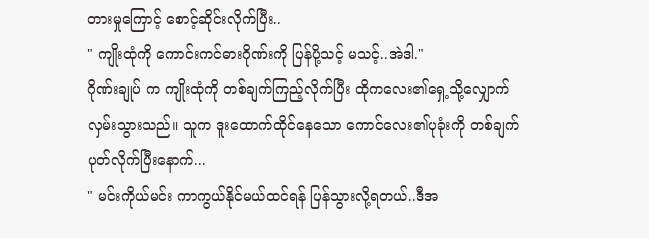တားမှုကြောင့် စောင့်ဆိုင်းလိုက်ပြီး..
" ကျိုးထုံကို ကောင်းကင်ဓားဂိုဏ်းကို ပြန်ပို့သင့် မသင့်..အဲဒါ."
ဂိုဏ်းချုပ် က ကျိုးထုံကို တစ်ချက်ကြည့်လိုက်ပြီး ထိုကလေး၏ရှေ့သို့လျှောက်လှမ်းသွားသည်။ သူက ဒူးထောက်ထိုင်နေသော ကောင်လေး၏ပုခုံးကို တစ်ချက်ပုတ်လိုက်ပြီးနောက်...
" မင်းကိုယ်မင်း ကာကွယ်နိုင်မယ်ထင်ရန် ပြန်သွားလို့ရတယ်..ဒီအ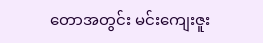တောအတွင်း မင်းကျေးဇူး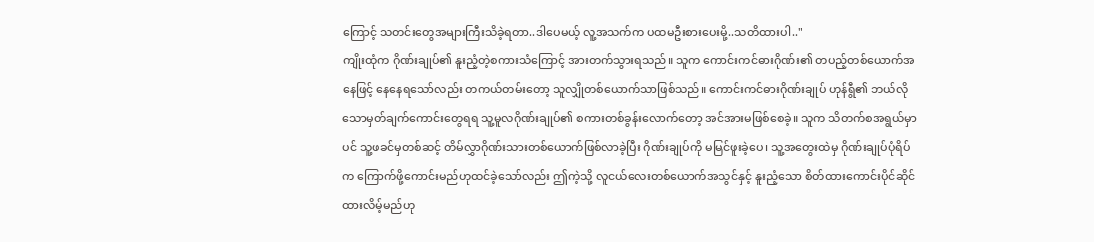ကြောင့် သတင်းတွေအများကြီးသိခဲ့ရတာ..ဒါပေမယ့် လူ့အသက်က ပထမဦးစားပေးမို့..သတိထားပါ.."
ကျိုးထုံက ဂိုဏ်းချုပ်၏ နူးညံ့တဲ့စကားသံကြောင့် အားတက်သွားရသည်။ သူက ကောင်းကင်ဓားဂိုဏ်း၏ တပည့်တစ်ယောက်အနေဖြင့် နေနေရသော်လည်း တကယ်တမ်းတော့ သူလျှိုတစ်ယောက်သာဖြစ်သည်။ ကောင်းကင်ဓားဂိုဏ်းချုပ် ဟုန်ရွီ၏ ဘယ်လိုသောမှတ်ချက်ကောင်းတွေရရ သူ့မူလဂိုဏ်းချုပ်၏ စကားတစ်ခွန်းလောက်တော့ အင်အားမဖြစ်စေခဲ့။ သူက သိတက်စအရွယ်မှာပင် သူ့ဖခင်မှတစ်ဆင့် တိမ်လွှာဂိုဏ်းသားတစ်ယောက်ဖြစ်လာခဲ့ပြီး ဂိုဏ်းချုပ်ကို မမြင်ဖူးခဲ့ပေ၊ သူ့အတွေးထဲမှ ဂိုဏ်းချုပ်ပုံရိပ်က ကြောက်ဖို့ကောင်းမည်ဟုထင်ခဲ့သော်လည်း ဤကဲ့သို့ လူငယ်လေးတစ်ယောက်အသွင်နှင့် နူးညံ့သော စိတ်ထားကောင်းပိုင်ဆိုင်ထားလိမ့်မည်ဟု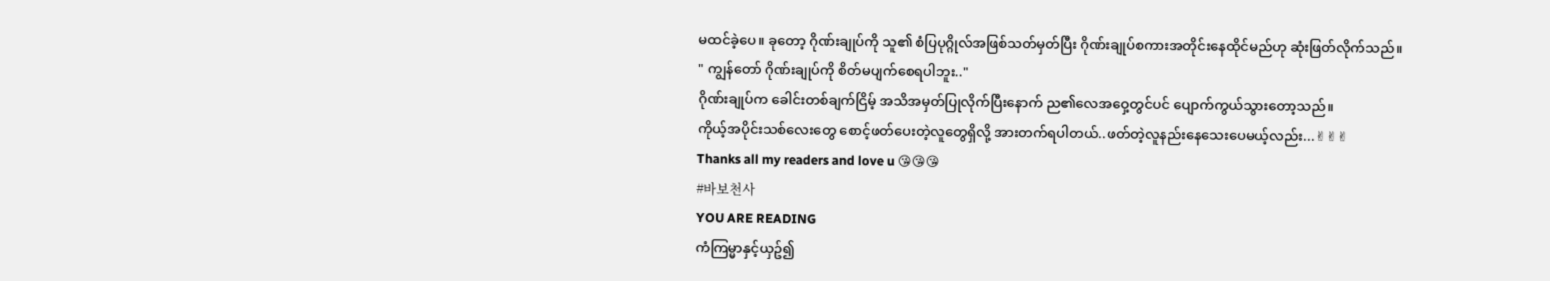မထင်ခဲ့ပေ။ ခုတော့ ဂိုဏ်းချုပ်ကို သူ၏ စံပြပုဂ္ဂိုလ်အဖြစ်သတ်မှတ်ပြီး ဂိုဏ်းချုပ်စကားအတိုင်းနေထိုင်မည်ဟု ဆုံးဖြတ်လိုက်သည်။
" ကျွန်တော် ဂိုဏ်းချုပ်ကို စိတ်မပျက်စေရပါဘူး.."
ဂိုဏ်းချုပ်က ခေါင်းတစ်ချက်ငြိမ့် အသိအမှတ်ပြုလိုက်ပြီးနောက် ည၏လေအဝှေ့တွင်ပင် ပျောက်ကွယ်သွားတော့သည်။
ကိုယ့်အပိုင်းသစ်လေးတွေ စောင့်ဖတ်ပေးတဲ့လူတွေရှိလို့ အားတက်ရပါတယ်..ဖတ်တဲ့လူနည်းနေသေးပေမယ့်လည်း...✌✌✌
Thanks all my readers and love u 😘😘😘
#바보천사
YOU ARE READING
ကံကြမ္မာနှင့်ယှဥ်၍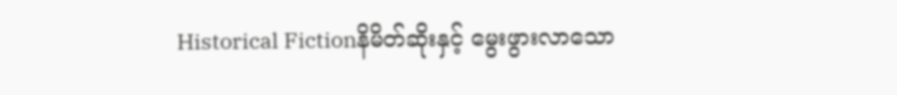Historical Fictionနိမိတ်ဆိုးနှင့် မွေးဖွားလာသော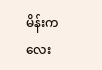မိန်းကလေး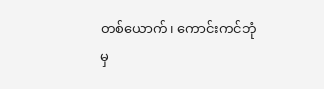တစ်ယောက်၊ ကောင်းကင်ဘုံမှ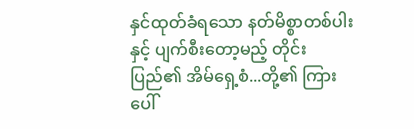နှင်ထုတ်ခံရသော နတ်မိစ္စာတစ်ပါး နှင့် ပျက်စီးတော့မည့် တိုင်းပြည်၏ အိမ်ရှေ့စံ...တို့၏ ကြား ပေါ်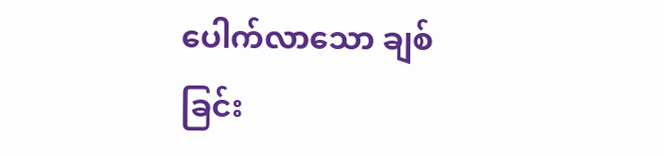ပေါက်လာသော ချစ်ခြင်း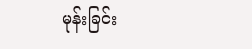မုန်းခြင်း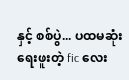နှင့် စစ်ပွဲ... ပထမဆုံး ရေးဖူးတဲ့ fic လေး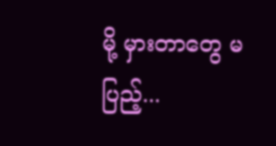မို့ မှားတာတွေ မပြည့်...